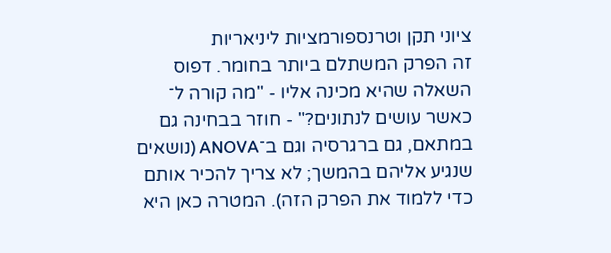ציוני תקן וטרנספורמציות ליניאריות
זה הפרק המשתלם ביותר בחומר. דפוס השאלה שהיא מכינה אליו - "מה קורה ל־ כאשר עושים לנתונים?" - חוזר בבחינה גם במתאם, גם ברגרסיה וגם ב־ANOVA (נושאים שנגיע אליהם בהמשך; לא צריך להכיר אותם כדי ללמוד את הפרק הזה). המטרה כאן היא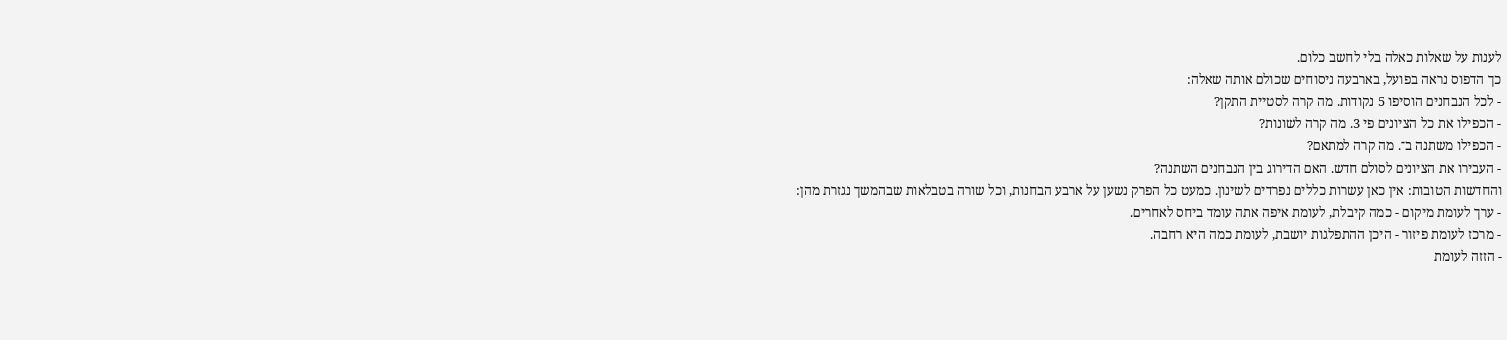לענות על שאלות כאלה בלי לחשב כלום.
כך הדפוס נראה בפועל, בארבעה ניסוחים שכולם אותה שאלה:
- לכל הנבחנים הוסיפו 5 נקודות. מה קרה לסטיית התקן?
- הכפילו את כל הציונים פי 3. מה קרה לשונות?
- הכפילו משתנה ב־. מה קרה למתאם?
- העבירו את הציונים לסולם חדש. האם הדירוג בין הנבחנים השתנה?
והחדשות הטובות: אין כאן עשרות כללים נפרדים לשינון. כמעט כל הפרק נשען על ארבע הבחנות, וכל שורה בטבלאות שבהמשך נגזרת מהן:
- ערך לעומת מיקום - כמה קיבלת, לעומת איפה אתה עומד ביחס לאחרים.
- מרכז לעומת פיזור - היכן ההתפלגות יושבת, לעומת כמה היא רחבה.
- הזזה לעומת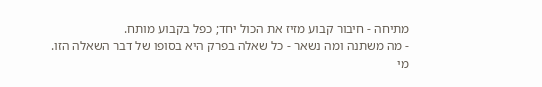מתיחה - חיבור קבוע מזיז את הכול יחד; כפל בקבוע מותח.
- מה משתנה ומה נשאר - כל שאלה בפרק היא בסופו של דבר השאלה הזו.
מי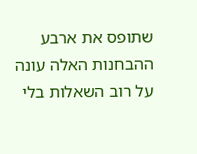שתופס את ארבע ההבחנות האלה עונה על רוב השאלות בלי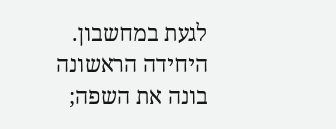לגעת במחשבון. היחידה הראשונה בונה את השפה;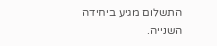התשלום מגיע ביחידה השנייה.